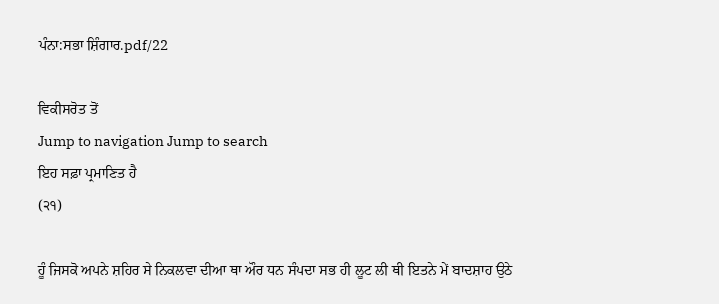ਪੰਨਾ:ਸਭਾ ਸ਼ਿੰਗਾਰ.pdf/22

ਵਿਕੀਸਰੋਤ ਤੋਂ
Jump to navigation Jump to search
ਇਹ ਸਫ਼ਾ ਪ੍ਰਮਾਣਿਤ ਹੈ
(੨੧)

ਹੂੰ ਜਿਸਕੋ ਅਪਨੇ ਸ਼ਹਿਰ ਸੇ ਨਿਕਲਵਾ ਦੀਆ ਥਾ ਔਰ ਧਨ ਸੰਪਦਾ ਸਭ ਹੀ ਲੂਟ ਲੀ ਥੀ ਇਤਨੇ ਮੇਂ ਬਾਦਸ਼ਾਹ ਉਠੇ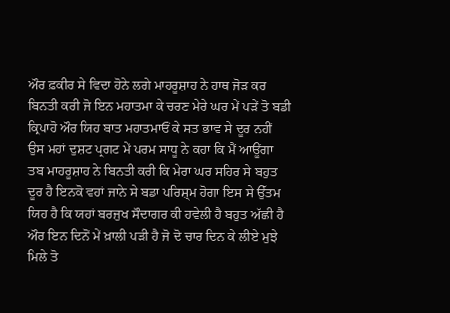ਔਰ ਫ਼ਕੀਰ ਸੇ ਵਿਦਾ ਹੋਨੇ ਲਗੇ ਮਾਹਰੂਸ਼ਾਹ ਨੇ ਹਾਥ ਜੋੜ ਕਰ ਬਿਨਤੀ ਕਰੀ ਜੋ ਇਨ ਮਹਾਤਮਾ ਕੇ ਚਰਣ ਮੇਰੇ ਘਰ ਮੇਂ ਪੜੇਂ ਤੋ ਬਡੀ ਕ੍ਰਿਪਾਹੋ ਔਰ ਯਿਹ ਬਾਤ ਮਹਾਤਮਾਓਂ ਕੇ ਸਤ ਭਾਵ ਸੇ ਦੂਰ ਨਹੀਂ ਉਸ ਮਹਾਂ ਦੁਸ਼ਟ ਪ੍ਰਗਟ ਮੇਂ ਪਰਮ ਸਾਧੂ ਨੇ ਕਹਾ ਕਿ ਮੈਂ ਆਊਂਗਾ ਤਬ ਮਾਹਰੂਸ਼ਾਹ ਨੇ ਬਿਨਤੀ ਕਰੀ ਕਿ ਮੇਰਾ ਘਰ ਸਹਿਰ ਸੇ ਬਹੁਤ ਦੂਰ ਹੈ ਇਨਕੋ ਵਹਾਂ ਜਾਨੇ ਸੇ ਬਡਾ ਪਰਿਸ਼੍ਮ ਹੋਗਾ ਇਸ ਸੇ ਉੱਤਮ ਯਿਹ ਹੈ ਕਿ ਯਹਾਂ ਬਰਜੁਖ ਸੌਦਾਗਰ ਕੀ ਹਵੇਲੀ ਹੈ ਬਹੁਤ ਅੱਛੀ ਹੈ ਔਰ ਇਨ ਦਿਨੋਂ ਮੇਂ ਖ਼ਾਲੀ ਪੜੀ ਹੈ ਜੋ ਦੋ ਚਾਰ ਦਿਨ ਕੇ ਲੀਏ ਮੁਝੇ ਮਿਲੇ ਤੋ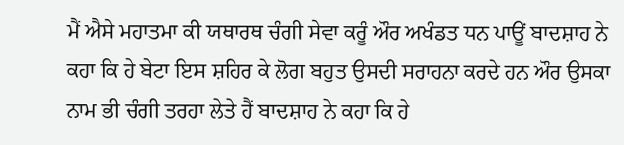ਮੈਂ ਐਸੇ ਮਹਾਤਮਾ ਕੀ ਯਥਾਰਥ ਚੰਗੀ ਸੇਵਾ ਕਰੂੰ ਔਰ ਅਖੰਡਤ ਧਨ ਪਾਊਂ ਬਾਦਸ਼ਾਹ ਨੇ ਕਹਾ ਕਿ ਹੇ ਬੇਟਾ ਇਸ ਸ਼ਹਿਰ ਕੇ ਲੋਗ ਬਹੁਤ ਉਸਦੀ ਸਰਾਹਨਾ ਕਰਦੇ ਹਨ ਔਰ ਉਸਕਾ ਨਾਮ ਭੀ ਚੰਗੀ ਤਰਹਾ ਲੇਤੇ ਹੈਂ ਬਾਦਸ਼ਾਹ ਨੇ ਕਹਾ ਕਿ ਹੇ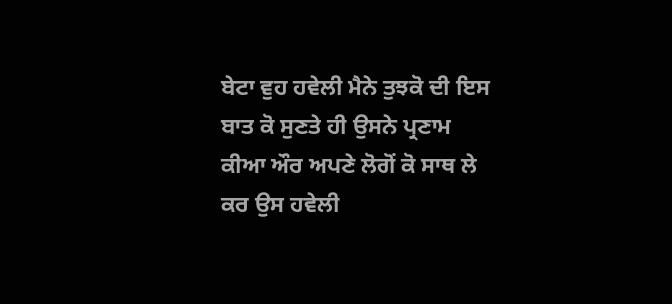ਬੇਟਾ ਵੁਹ ਹਵੇਲੀ ਮੈਨੇ ਤੁਝਕੋ ਦੀ ਇਸ ਬਾਤ ਕੋ ਸੁਣਤੇ ਹੀ ਉਸਨੇ ਪ੍ਰਣਾਮ ਕੀਆ ਔਰ ਅਪਣੇ ਲੋਗੋਂ ਕੋ ਸਾਥ ਲੇ ਕਰ ਉਸ ਹਵੇਲੀ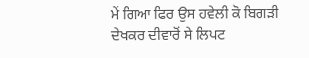ਮੇਂ ਗਿਆ ਫਿਰ ਉਸ ਹਵੇਲੀ ਕੋ ਬਿਗੜੀ ਦੇਖਕਰ ਦੀਵਾਰੋਂ ਸੇ ਲਿਪਟ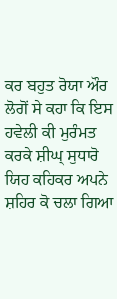ਕਰ ਬਹੁਤ ਰੋਯਾ ਔਰ ਲੋਗੋਂ ਸੇ ਕਹਾ ਕਿ ਇਸ ਹਵੇਲੀ ਕੀ ਮੁਰੰਮਤ ਕਰਕੇ ਸ਼ੀਘ੍ ਸੁਧਾਰੋ ਯਿਹ ਕਹਿਕਰ ਅਪਨੇ ਸ਼ਹਿਰ ਕੋ ਚਲਾ ਗਿਆ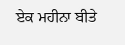ਏਕ ਮਹੀਨਾ ਬੀਤੇ